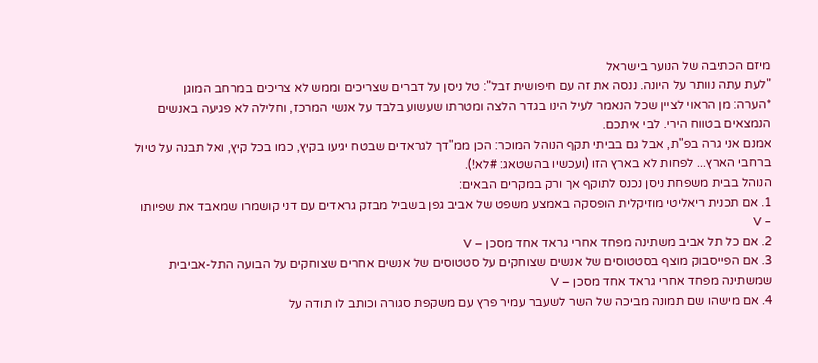מיזם הכתיבה של הנוער בישראל
"לעת עתה נוותר על היונה. ננסה את זה עם חיפושית זבל": טל ניסן על דברים שצריכים וממש לא צריכים במרחב המוגן
*הערה: מן הראוי לציין שכל הנאמר לעיל הינו בגדר הלצה ומטרתו שעשוע בלבד על אנשי המרכז, וחלילה לא פגיעה באנשים הנמצאים בטווח הירי. לבי איתכם.
אמנם אני גרה בפ"ת, אבל גם בביתי תקף הנוהל המוכר: הכן ממ"דך לגראדים שבטח יגיעו בקיץ, כמו בכל קיץ, ואל תבנה על טיול ברחבי הארץ... לפחות לא בארץ הזו (ועכשיו בהשטאג: #לא!).
הנוהל בבית משפחת ניסן נכנס לתוקף אך ורק במקרים הבאים:
1. אם תכנית ריאליטי מוזיקלית הופסקה באמצע משפט של אביב גפן בשביל מבזק גראדים עם דני קושמרו שמאבד את שפיותו – V
2. אם כל תל אביב משתינה מפחד אחרי גראד אחד מסכן – V
3. אם הפייסבוק מוצף בסטטוסים של אנשים שצוחקים על סטטוסים של אנשים אחרים שצוחקים על הבועה התל-אביבית שמשתינה מפחד אחרי גראד אחד מסכן – V
4. אם מישהו שם תמונה מביכה של השר לשעבר עמיר פרץ עם משקפת סגורה וכותב לו תודה על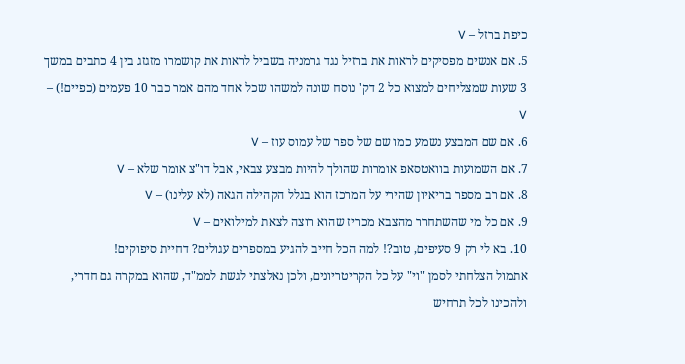כיפת ברזל – V
5. אם אנשים מפסיקים לראות את ברזיל נגד גרמניה בשביל לראות את קושמרו מזגזג בין 4 כתבים במשך 3 שעות שמצליחים למצוא כל 2 דק' נוסח שונה למשהו שכל אחד מהם אמר כבר 10 פעמים (כפיים!) – V
6. אם שם המבצע נשמע כמו שם של ספר של עמוס עוז – V
7. אם השמועות בוואטסאפ אומרות שהולך להיות מבצע צבאי, אבל דו"צ אומר שלא – V
8. אם רב מספר בריאיון שהירי על המרכז הוא בגלל הקהילה הגאה (לא עלינו) – V
9. אם כל מי שהשתחרר מהצבא מכריז שהוא רוצה לצאת למילואים – V
10. בא לי רק 9 סעיפים, טוב?! למה הכל חייב להגיע במספרים עגולים? דחיית סיפוקים!
אתמול הצלחתי לסמן "וי" על כל הקריטריונים, ולכן נאלצתי לגשת לממ"ד, שהוא במקרה גם חדרי, ולהכינו לכל תרחיש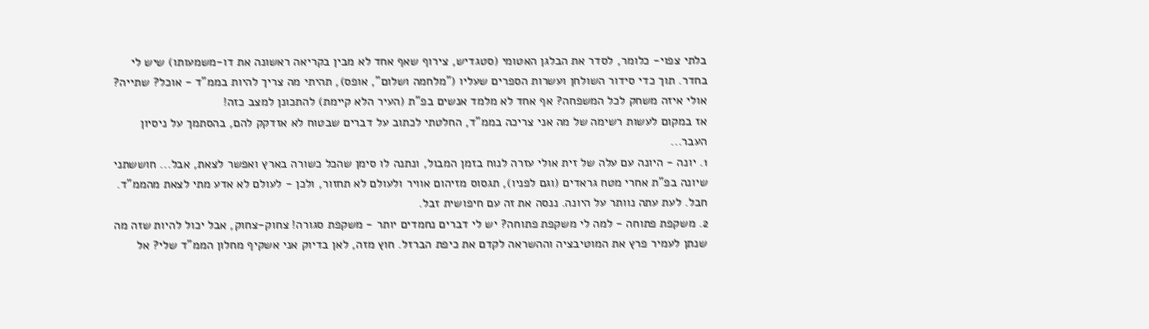בלתי צפוי- כלומר, לסדר את הבלגן האטומי (סטגדיש, צירוף שאף אחד לא מבין בקריאה ראשונה את דו-משמעותו) שיש לי בחדר. תוך כדי סידור השולחן ועשרות הספרים שעליו ("מלחמה ושלום", אופס), תהיתי מה צריך להיות בממ"ד - אוכל? שתייה? אולי איזה משחק לכל המשפחה? אף אחד לא מלמד אנשים בפ"ת (העיר הלא קיימת) להתכונן למצב כזה!
אז במקום לעשות רשימה של מה אני צריכה בממ"ד, החלטתי לכתוב על דברים שבטוח לא אזדקק להם, בהסתמך על ניסיון העבר...
1. יונה - היונה עם עלה של זית אולי עזרה לנוח בזמן המבול, ונתנה לו סימן שהכל כשורה בארץ ואפשר לצאת, אבל... חוששתני שיונה בפ"ת אחרי מטח גראדים (וגם לפניו), תגסוס מזיהום אוויר ולעולם לא תחזור, ולכן - לעולם לא אדע מתי לצאת מהממ"ד. חבל. לעת עתה נוותר על היונה. ננסה את זה עם חיפושית זבל.
2. משקפת פתוחה - למה לי משקפת פתוחה? יש לי דברים נחמדים יותר - משקפת סגורה! צחוק-צחוק, אבל יכול להיות שזה מה שנתן לעמיר פרץ את המוטיבציה וההשראה לקדם את כיפת הברזל. חוץ מזה, לאן בדיוק אני אשקיף מחלון הממ"ד שלי? אל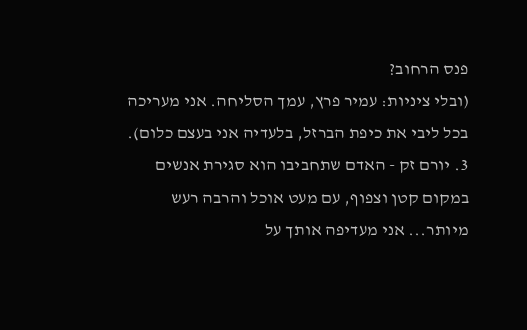פנס הרחוב?
(ובלי ציניות: עמיר פרץ, עמך הסליחה. אני מעריכה בכל ליבי את כיפת הברזל, בלעדיה אני בעצם כלום).
3. יורם זק - האדם שתחביבו הוא סגירת אנשים במקום קטן וצפוף, עם מעט אוכל והרבה רעש מיותר... אני מעדיפה אותך על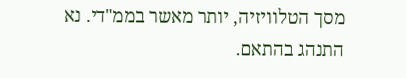מסך הטלוויזיה, יותר מאשר בממ"די. נא התנהג בהתאם.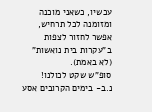עכשיו, כשאני מוכנה ומזומנה לכל תרחיש, אפשר לחזור לצפות ב"עקרות בית נואשות" (לא באמת).
סופ"ש שקט לכולנו!
נ.ב- בימים הקרובים אסע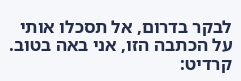לבקר בדרום, אל תסכלו אותי על הכתבה הזו, אני באה בטוב.
קרדיט: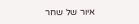איור של שחר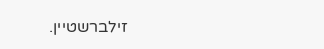זילברשטיין.